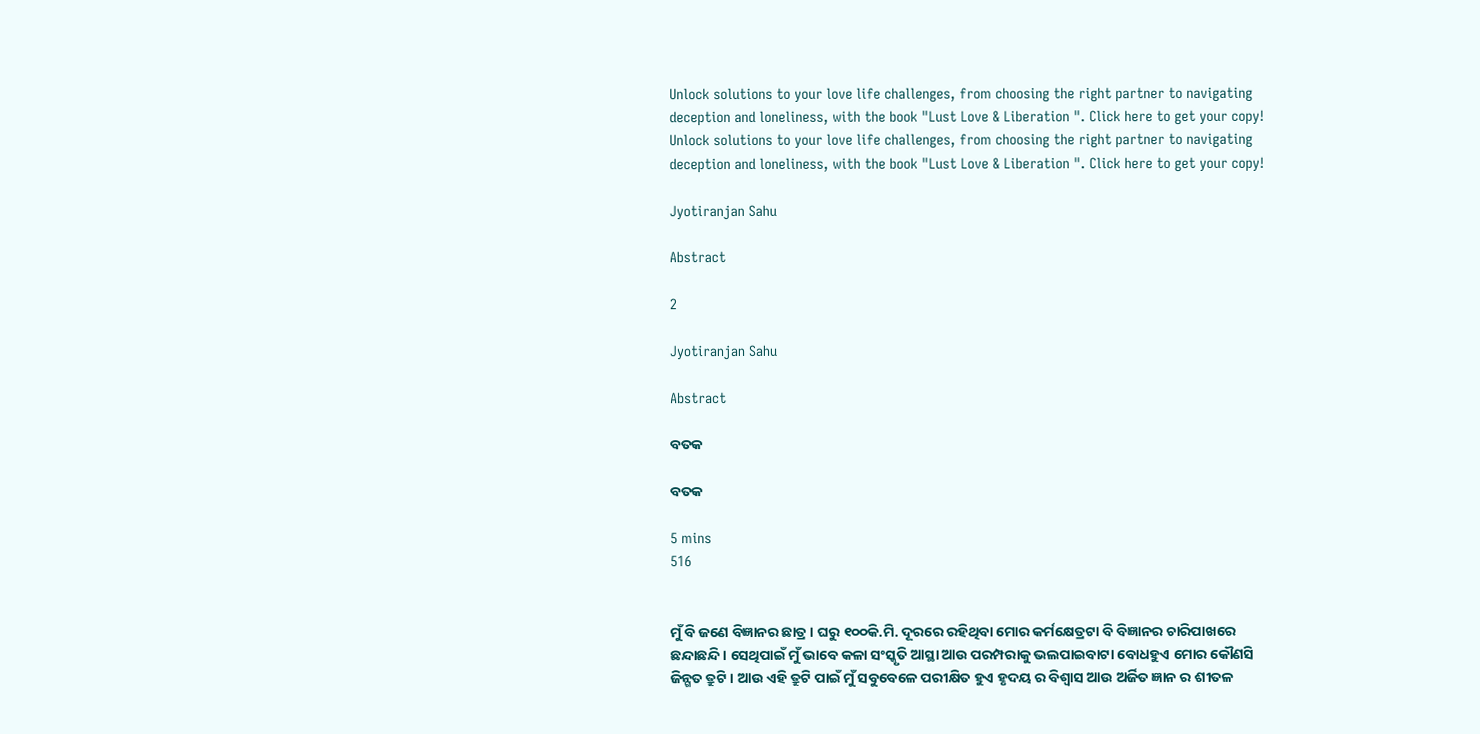Unlock solutions to your love life challenges, from choosing the right partner to navigating deception and loneliness, with the book "Lust Love & Liberation ". Click here to get your copy!
Unlock solutions to your love life challenges, from choosing the right partner to navigating deception and loneliness, with the book "Lust Love & Liberation ". Click here to get your copy!

Jyotiranjan Sahu

Abstract

2

Jyotiranjan Sahu

Abstract

ବତକ

ବତକ

5 mins
516


ମୁଁ ବି ଜଣେ ବିଜ୍ଞାନର ଛାତ୍ର । ଘରୁ ୧୦୦କି.ମି. ଦୂରରେ ରହିଥିବା ମୋର କର୍ମକ୍ଷେତ୍ରଟା ବି ବିଜ୍ଞାନର ଚାରିପାଖରେ ଛନ୍ଦାଛନ୍ଦି । ସେଥିପାଇଁ ମୁଁ ଭାବେ କଳା ସଂସ୍କୃତି ଆସ୍ଥା ଆଉ ପରମ୍ପରାକୁ ଭଲପାଇବାଟା ବୋଧହୁଏ ମୋର କୌଣସି ଜିନ୍ଗତ ତ୍ରୁଟି । ଆଉ ଏହି ତ୍ରୁଟି ପାଇଁ ମୁଁ ସବୁବେଳେ ପରୀକ୍ଷିତ ହୁଏ ହୃଦୟ ର ବିଶ୍ବାସ ଆଉ ଅର୍ଜିତ ଜ୍ଞାନ ର ଶୀତଳ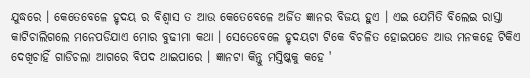ଯୁଦ୍ଧରେ । କେତେବେଳେ ହୃଦୟ ର ବିଶ୍ବାସ ତ ଆଉ କେତେବେଳେ ଅର୍ଜିତ ଜ୍ଞାନର ବିଜୟ ହୁଏ । ଏଇ ଯେମିତି ବିଲେଇ ରାସ୍ତା କାଟିଚାଲିଗଲେ ମନେପଡିଯାଏ ମୋର ବୁଢୀମା କଥା । ସେତେବେଳେ ହୃଦୟଟା ଟିକେ ବିଚଳିତ ହୋଇପଡେ ଆଉ ମନକହେ ଟିକିଏ ଦେଖିଚାହିଁ ଗାଡିଚଲା ଆଗରେ ବିପଦ ଥାଇପାରେ । ଜ୍ଞାନଟା କିନ୍ତୁ ମସ୍ତିଷ୍କକୁ କହେ '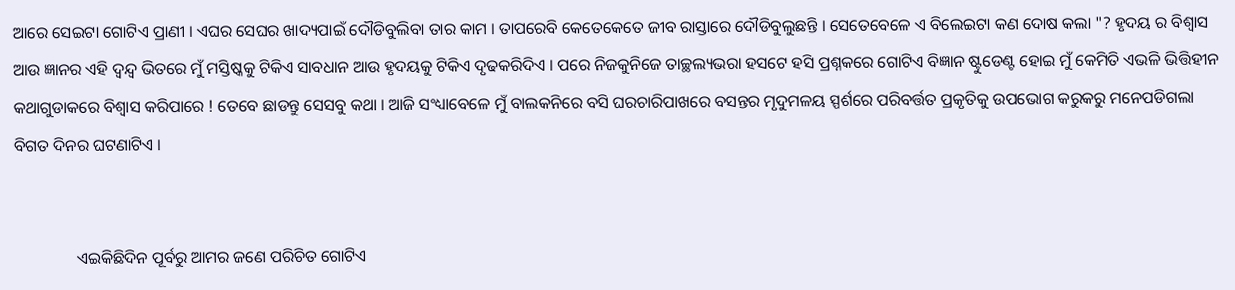ଆରେ ସେଇଟା ଗୋଟିଏ ପ୍ରାଣୀ । ଏଘର ସେଘର ଖାଦ୍ୟପାଇଁ ଦୌଡିବୁଲିବା ତାର କାମ । ତାପରେବି କେତେକେତେ ଜୀବ ରାସ୍ତାରେ ଦୌଡିବୁଲୁଛନ୍ତି । ସେତେବେଳେ ଏ ବିଲେଇଟା କଣ ଦୋଷ କଲା "? ହୃଦୟ ର ବିଶ୍ବାସ ଆଉ ଜ୍ଞାନର ଏହି ଦ୍ବନ୍ଦ୍ବ ଭିତରେ ମୁଁ ମସ୍ତିଷ୍କକୁ ଟିକିଏ ସାବଧାନ ଆଉ ହୃଦୟକୁ ଟିକିଏ ଦୃଢକରିଦିଏ । ପରେ ନିଜକୁନିଜେ ତାଚ୍ଛଲ୍ୟଭରା ହସଟେ ହସି ପ୍ରଶ୍ନକରେ ଗୋଟିଏ ବିଜ୍ଞାନ ଷ୍ଟୁଡେଣ୍ଟ ହୋଇ ମୁଁ କେମିତି ଏଭଳି ଭିତ୍ତିହୀନ କଥାଗୁଡାକରେ ବିଶ୍ବାସ କରିପାରେ ! ତେବେ ଛାଡନ୍ତୁ ସେସବୁ କଥା । ଆଜି ସଂଧ୍ୟାବେଳେ ମୁଁ ବାଲକନିରେ ବସି ଘରଚାରିପାଖରେ ବସନ୍ତର ମୃଦୁମଳୟ ସ୍ପର୍ଶରେ ପରିବର୍ତ୍ତତ ପ୍ରକୃତିକୁ ଉପଭୋଗ କରୁକରୁ ମନେପଡିଗଲା ବିଗତ ଦିନର ଘଟଣାଟିଏ ।


               ଏଇକିଛିଦିନ ପୂର୍ବରୁ ଆମର ଜଣେ ପରିଚିତ ଗୋଟିଏ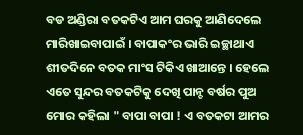ବଡ ଅଣ୍ଡିରା ବତକଟିଏ ଆମ ଘରକୁ ଆଣିଦେଲେ ମାରିଖାଇବାପାଇଁ । ବାପାକଂର ଭାରି ଇଚ୍ଛାଥାଏ ଶୀତଦିନେ ବତକ ମାଂସ ଟିକିଏ ଖାଆନ୍ତେ । ହେଲେ ଏତେ ସୁନ୍ଦର ବତକଟିକୁ ଦେଖି ପାନ୍ଚ ବର୍ଷର ପୁଅ ମୋର କହିଲା " ବାପା ବାପା ! ଏ ବତକଟା ଆମର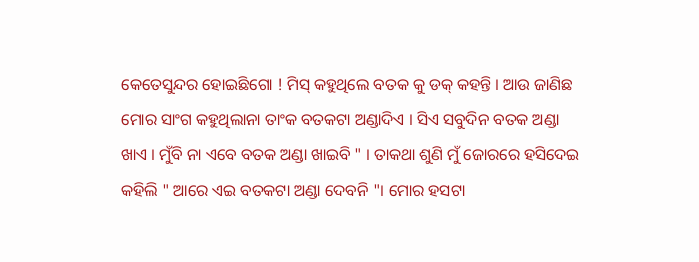କେତେସୁନ୍ଦର ହୋଇଛିଗୋ ! ମିସ୍ କହୁଥିଲେ ବତକ କୁ ଡକ୍ କହନ୍ତି । ଆଉ ଜାଣିଛ ମୋର ସାଂଗ କହୁଥିଲାନା ତାଂକ ବତକଟା ଅଣ୍ଡାଦିଏ । ସିଏ ସବୁଦିନ ବତକ ଅଣ୍ଡା ଖାଏ । ମୁଁବି ନା ଏବେ ବତକ ଅଣ୍ଡା ଖାଇବି " । ତାକଥା ଶୁଣି ମୁଁ ଜୋରରେ ହସିଦେଇ କହିଲି " ଆରେ ଏଇ ବତକଟା ଅଣ୍ଡା ଦେବନି "। ମୋର ହସଟା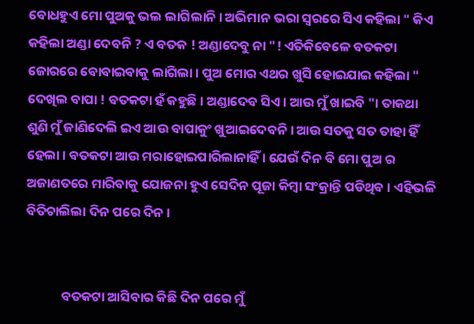ବୋଧହୁଏ ମୋ ପୁଅକୁ ଭଲ ଲାଗିଲାନି । ଅଭିମାନ ଭରା ସ୍ବରରେ ସିଏ କହିଲା " କିଏ କହିଲା ଅଣ୍ଡା ଦେବନି ? ଏ ବତକ ! ଅଣ୍ଡାଦେବୁ ନା "! ଏତିକିବେଳେ ବତକଟା ଜୋରରେ ବୋବାଇବାକୁ ଲାଗିଲା । ପୁଅ ମୋର ଏଥର ଖୁସି ହୋଇଯାଇ କହିଲା " ଦେଖିଲ ବାପା ! ବତକଟା ହଁ କହୁଛି । ଅଣ୍ଡାଦେବ ସିଏ । ଆଉ ମୁଁ ଖାଇବି "। ତାକଥା ଶୁଣି ମୁଁ ଜାଣିଦେଲି ଇଏ ଆଉ ବାପାକୁଂ ଖୁଆଇଦେବନି । ଆଉ ସତକୁ ସତ ତାହା ହିଁ ହେଲା । ବତକଟା ଆଉ ମରାହୋଇପାରିଲାନାହିଁ । ଯେଉଁ ଦିନ ବି ମୋ ପୁଅ ର ଅଜାଣତରେ ମାରିବାକୁ ଯୋଜନା ହୁଏ ସେଦିନ ପୂଜା କିମ୍ବା ସଂକ୍ରାନ୍ତି ପଡିଥିବ । ଏହିଭଳି ବିତିଚାଲିଲା ଦିନ ପରେ ଦିନ ।


            ବତକଟା ଆସିବାର କିଛି ଦିନ ପରେ ମୁଁ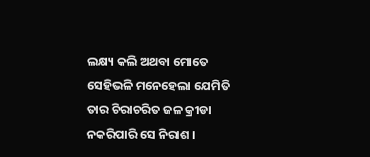ଲକ୍ଷ୍ୟ କଲି ଅଥବା ମୋତେ ସେହିଭଳି ମନେହେଲା ଯେମିତି ତାର ଚିରାଚରିତ ଜଳ କ୍ରୀଡା ନକରିପାରି ସେ ନିରାଶ ।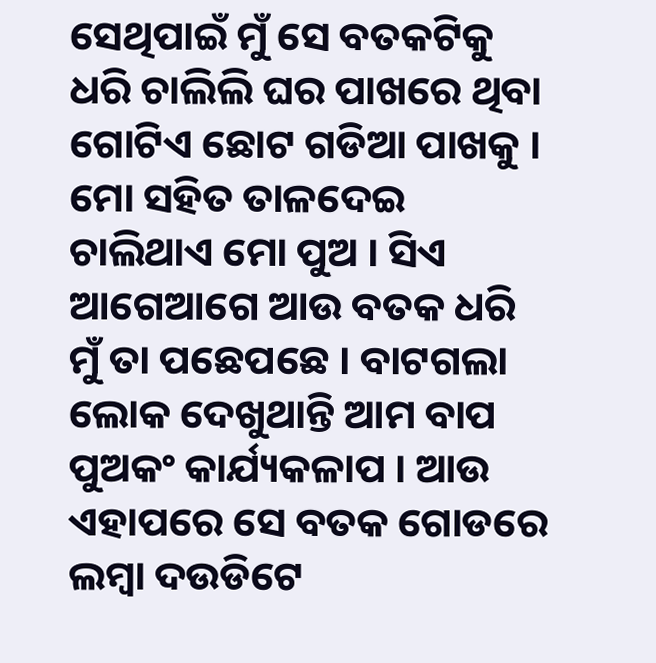ସେଥିପାଇଁ ମୁଁ ସେ ବତକଟିକୁ ଧରି ଚାଲିଲି ଘର ପାଖରେ ଥିବା ଗୋଟିଏ ଛୋଟ ଗଡିଆ ପାଖକୁ । ମୋ ସହିତ ତାଳଦେଇ ଚାଲିଥାଏ ମୋ ପୁଅ । ସିଏ ଆଗେଆଗେ ଆଉ ବତକ ଧରି ମୁଁ ତା ପଛେପଛେ । ବାଟଗଲା ଲୋକ ଦେଖୁଥାନ୍ତି ଆମ ବାପ ପୁଅକଂ କାର୍ଯ୍ୟକଳାପ । ଆଉ ଏହାପରେ ସେ ବତକ ଗୋଡରେ ଲମ୍ବା ଦଉଡିଟେ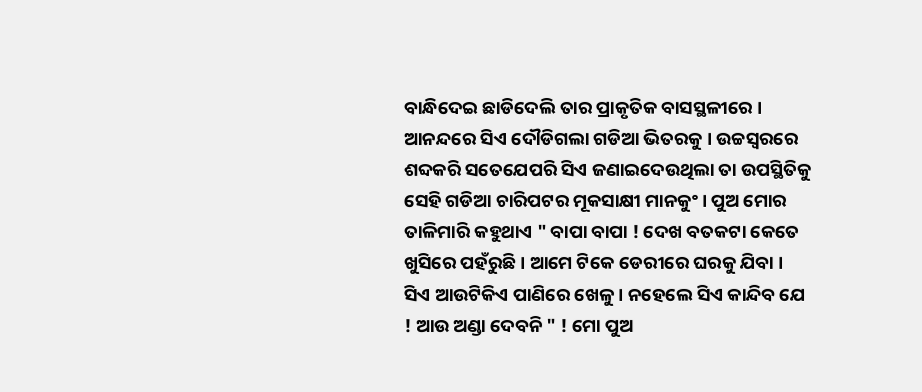ବାନ୍ଧିଦେଇ ଛାଡିଦେଲି ତାର ପ୍ରାକୃତିକ ବାସସ୍ଥଳୀରେ । ଆନନ୍ଦରେ ସିଏ ଦୌଡିଗଲା ଗଡିଆ ଭିତରକୁ । ଉଚ୍ଚସ୍ବରରେ ଶବ୍ଦକରି ସତେଯେପରି ସିଏ ଜଣାଇଦେଉଥିଲା ତା ଉପସ୍ଥିତିକୁ ସେହି ଗଡିଆ ଚାରିପଟର ମୂକସାକ୍ଷୀ ମାନକୁଂ । ପୁଅ ମୋର ତାଳିମାରି କହୁଥାଏ " ବାପା ବାପା ! ଦେଖ ବତକଟା କେତେ ଖୁସିରେ ପହଁରୁଛି । ଆମେ ଟିକେ ଡେରୀରେ ଘରକୁ ଯିବା । ସିଏ ଆଉଟିକିଏ ପାଣିରେ ଖେଳୁ । ନହେଲେ ସିଏ କାନ୍ଦିବ ଯେ ! ଆଉ ଅଣ୍ଡା ଦେବନି " ! ମୋ ପୁଅ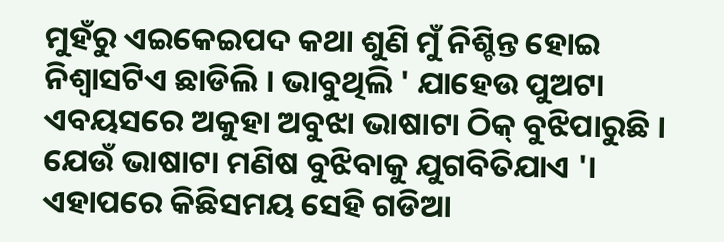ମୁହଁରୁ ଏଇକେଇପଦ କଥା ଶୁଣି ମୁଁ ନିଶ୍ଚିନ୍ତ ହୋଇ ନିଶ୍ବାସଟିଏ ଛାଡିଲି । ଭାବୁଥିଲି ' ଯାହେଉ ପୁଅଟା ଏବୟସରେ ଅକୁହା ଅବୁଝା ଭାଷାଟା ଠିକ୍ ବୁଝିପାରୁଛି । ଯେଉଁ ଭାଷାଟା ମଣିଷ ବୁଝିବାକୁ ଯୁଗବିତିଯାଏ '। ଏହାପରେ କିଛିସମୟ ସେହି ଗଡିଆ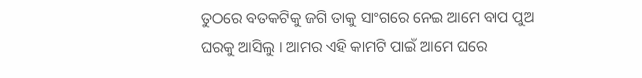ତୁଠରେ ବତକଟିକୁ ଜଗି ତାକୁ ସାଂଗରେ ନେଇ ଆମେ ବାପ ପୁଅ ଘରକୁ ଆସିଲୁ । ଆମର ଏହି କାମଟି ପାଇଁ ଆମେ ଘରେ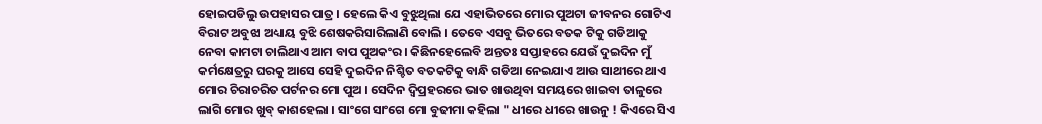ହୋଇପଡିଲୁ ଉପହାସର ପାତ୍ର । ହେଲେ କିଏ ବୁଝୁଥିଲା ଯେ ଏହାଭିତରେ ମୋର ପୁଅଟା ଜୀବନର ଗୋଟିଏ ବିରାଟ ଅବୁଝା ଅଧ୍ୟାୟ ବୁଝି ଶେଷକରିସାରିଲାଣି ବୋଲି । ତେବେ ଏସବୁ ଭିତରେ ବତକ ଟିକୁ ଗଡିଆକୁ ନେବା କାମଟା ଚାଲିଥାଏ ଆମ ବାପ ପୁଅକଂର । କିଛିନହେଲେବି ଅନ୍ତତଃ ସପ୍ତାହରେ ଯେଉଁ ଦୁଇଦିନ ମୁଁ କର୍ମକ୍ଷେତ୍ରରୁ ଘରକୁ ଆସେ ସେହି ଦୁଇଦିନ ନିଶ୍ଚିତ ବତକଟିକୁ ବାନ୍ଧି ଗଡିଆ ନେଇଯାଏ ଆଉ ସାଥୀରେ ଥାଏ ମୋର ଚିରାଚରିତ ପର୍ଟନର ମୋ ପୁଅ । ସେଦିନ ଦ୍ବିପ୍ରହରରେ ଭାତ ଖାଉଥିବା ସମୟରେ ଖାଇବା ତାଳୁରେ ଲାଗି ମୋର ଖୁବ୍ କାଶହେଲା । ସାଂଗେ ସାଂଗେ ମୋ ବୁଢୀମା କହିଲା " ଧୀରେ ଧୀରେ ଖାଉନୁ ! କିଏରେ ସିଏ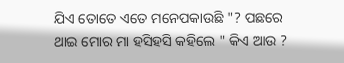ଯିଏ ତୋତେ ଏତେ ମନେପକାଉଛି "? ପଛରେ ଥାଇ ମୋର ମା ହସିହସି କହିଲେ " କିଏ ଆଉ ?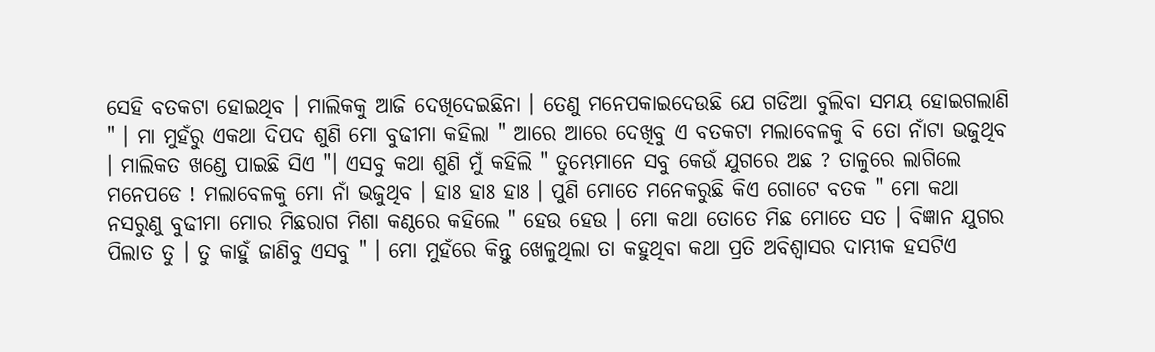ସେହି ବତକଟା ହୋଇଥିବ । ମାଲିକକୁ ଆଜି ଦେଖିଦେଇଛିନା । ତେଣୁ ମନେପକାଇଦେଉଛି ଯେ ଗଡିଆ ବୁଲିବା ସମୟ ହୋଇଗଲାଣି " । ମା ମୁହଁରୁ ଏକଥା ଦିପଦ ଶୁଣି ମୋ ବୁଢୀମା କହିଲା " ଆରେ ଆରେ ଦେଖିବୁ ଏ ବତକଟା ମଲାବେଳକୁ ବି ତୋ ନାଁଟା ଭଜୁଥିବ । ମାଲିକତ ଖଣ୍ଡେ ପାଇଛି ସିଏ "। ଏସବୁ କଥା ଶୁଣି ମୁଁ କହିଲି " ତୁମ୍ଭେମାନେ ସବୁ କେଉଁ ଯୁଗରେ ଅଛ ? ତାଳୁରେ ଲାଗିଲେ ମନେପଡେ ! ମଲାବେଳକୁ ମୋ ନାଁ ଭଜୁଥିବ । ହାଃ ହାଃ ହାଃ । ପୁଣି ମୋତେ ମନେକରୁଛି କିଏ ଗୋଟେ ବତକ " ମୋ କଥା ନସରୁଣୁ ବୁଢୀମା ମୋର ମିଛରାଗ ମିଶା କଣ୍ଠରେ କହିଲେ " ହେଉ ହେଉ । ମୋ କଥା ତୋତେ ମିଛ ମୋତେ ସତ । ବିଜ୍ଞାନ ଯୁଗର ପିଲାତ ତୁ । ତୁ କାହୁଁ ଜାଣିବୁ ଏସବୁ " । ମୋ ମୁହଁରେ କିନ୍ତୁ ଖେଳୁଥିଲା ତା କହୁଥିବା କଥା ପ୍ରତି ଅବିଶ୍ବାସର ଦାମ୍ଭୀକ ହସଟିଏ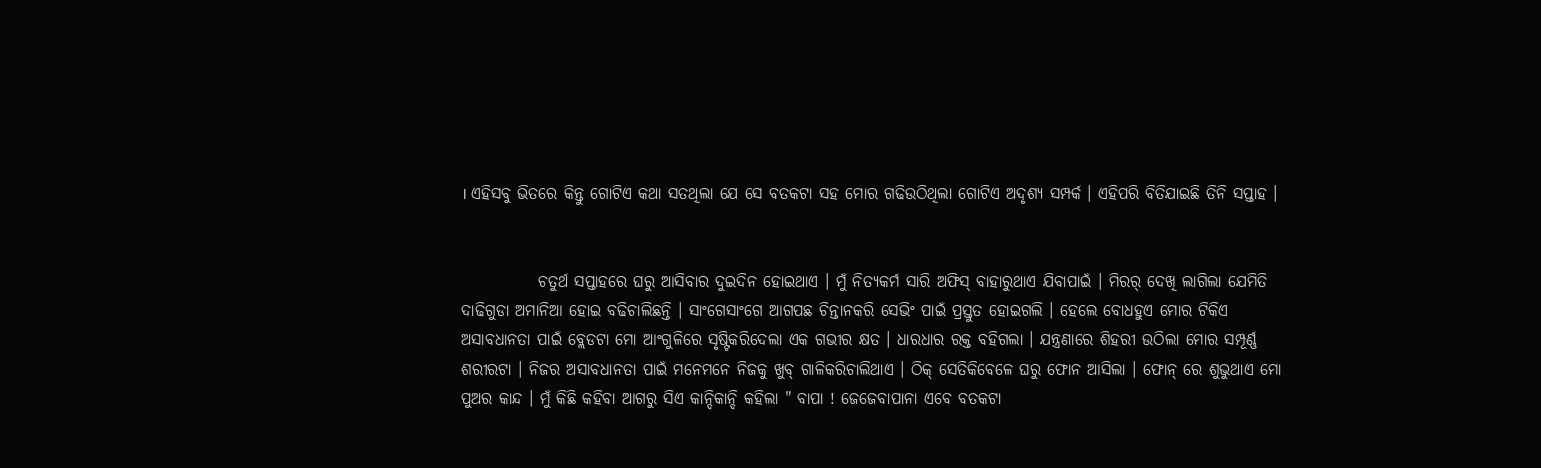। ଏହିସବୁ ଭିତରେ କିନ୍ତୁ ଗୋଟିଏ କଥା ସତଥିଲା ଯେ ସେ ବତକଟା ସହ ମୋର ଗଢିଉଠିଥିଲା ଗୋଟିଏ ଅଦୃଶ୍ୟ ସମ୍ପର୍କ । ଏହିପରି ବିତିଯାଇଛି ତିନି ସପ୍ତାହ ।


            ଚତୁର୍ଥ ସପ୍ତାହରେ ଘରୁ ଆସିବାର ଦୁଇଦିନ ହୋଇଥାଏ । ମୁଁ ନିତ୍ୟକର୍ମ ସାରି ଅଫିସ୍ ବାହାରୁଥାଏ ଯିବାପାଇଁ । ମିରର୍ ଦେଖି ଲାଗିଲା ଯେମିତି ଦାଢିଗୁଡା ଅମାନିଆ ହୋଇ ବଢିଚାଲିଛନ୍ତି । ସାଂଗେସାଂଗେ ଆଗପଛ ଚିନ୍ତାନକରି ସେଭିଂ ପାଇଁ ପ୍ରସ୍ତୁତ ହୋଇଗଲି । ହେଲେ ବୋଧହୁଏ ମୋର ଟିକିଏ ଅସାବଧାନତା ପାଇଁ ବ୍ଲେଡଟା ମୋ ଆଂଗୁଳିରେ ସୃଷ୍ଟିକରିଦେଲା ଏକ ଗଭୀର କ୍ଷତ । ଧାରଧାର ରକ୍ତ ବହିଗଲା । ଯନ୍ତ୍ରଣାରେ ଶିହରୀ ଉଠିଲା ମୋର ସମ୍ପୂର୍ଣ୍ଣ ଶରୀରଟା । ନିଜର ଅସାବଧାନତା ପାଇଁ ମନେମନେ ନିଜକୁ ଖୁବ୍ ଗାଳିକରିଚାଲିଥାଏ । ଠିକ୍ ସେତିକିବେଳେ ଘରୁ ଫୋନ ଆସିଲା । ଫୋନ୍ ରେ ଶୁଭୁଥାଏ ମୋ ପୁଅର କାନ୍ଦ । ମୁଁ କିଛି କହିବା ଆଗରୁ ସିଏ କାନ୍ଦିକାନ୍ଦି କହିଲା " ବାପା ! ଜେଜେବାପାନା ଏବେ ବତକଟା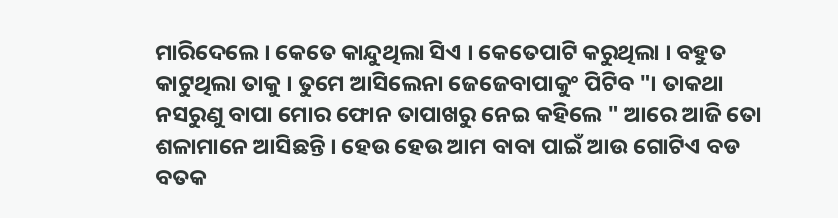ମାରିଦେଲେ । କେତେ କାନ୍ଦୁଥିଲା ସିଏ । କେତେପାଟି କରୁଥିଲା । ବହୁତ କାଟୁଥିଲା ତାକୁ । ତୁମେ ଆସିଲେନା ଜେଜେବାପାକୁଂ ପିଟିବ "। ତାକଥା ନସରୁଣୁ ବାପା ମୋର ଫୋନ ତାପାଖରୁ ନେଇ କହିଲେ " ଆରେ ଆଜି ତୋ ଶଳାମାନେ ଆସିଛନ୍ତି । ହେଉ ହେଉ ଆମ ବାବା ପାଇଁ ଆଉ ଗୋଟିଏ ବଡ ବତକ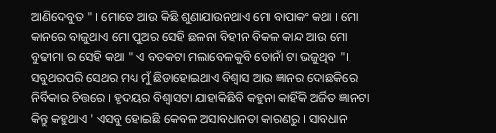ଆଣିଦେବୁତ " । ମୋତେ ଆଉ କିଛି ଶୁଣାଯାଉନଥାଏ ମୋ ବାପାକଂ କଥା । ମୋ କାନରେ ବାଜୁଥାଏ ମୋ ପୁଅର ସେହି ଛଳନା ବିହୀନ ବିକଳ କାନ୍ଦ ଆଉ ମୋ ବୁଢୀମା ର ସେହି କଥା " ଏ ବତକଟା ମଲାବେଳକୁବି ତୋନାଁ ଟା ଭଜୁଥିବ "। ସବୁଥରପରି ସେଥର ମଧ୍ୟ ମୁଁ ଛିଡାହୋଇଥାଏ ବିଶ୍ବାସ ଆଉ ଜ୍ଞାନର ଦୋଛକିରେ ନିର୍ବିକାର ଚିତ୍ତରେ । ହୃଦୟର ବିଶ୍ବାସଟା ଯାହାକିଛିବି କହୁନା କାହିଁକି ଅର୍ଜିତ ଜ୍ଞାନଟା କିନ୍ତୁ କହୁଥାଏ ' ଏସବୁ ହୋଇଛି କେବଳ ଅସାବଧାନତା କାରଣରୁ । ସାବଧାନ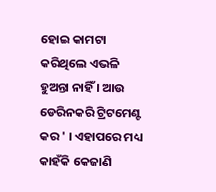ହୋଇ କାମଟା କରିଥିଲେ ଏଭଳି ହୁଅନ୍ତା ନାହିଁ । ଆଉ ଡେରିନକରି ଟ୍ରିଟମେଣ୍ଟ କର ' । ଏହାପରେ ମଧ୍ୟ କାହଁକି କେଜାଣି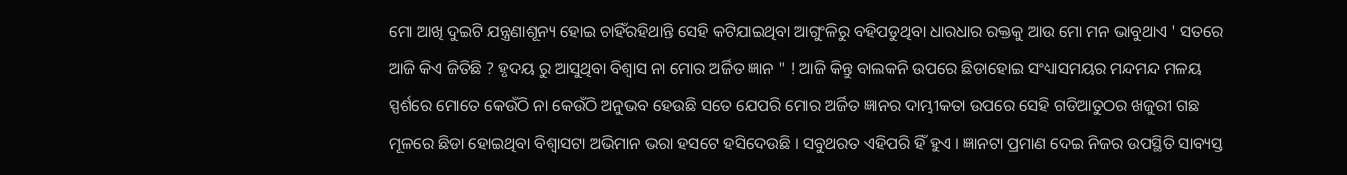ମୋ ଆଖି ଦୁଇଟି ଯନ୍ତ୍ରଣାଶୂନ୍ୟ ହୋଇ ଚାହିଁରହିଥାନ୍ତି ସେହି କଟିଯାଇଥିବା ଆଗୁଂଳିରୁ ବହିପଡୁଥିବା ଧାରଧାର ରକ୍ତକୁ ଆଉ ମୋ ମନ ଭାବୁଥାଏ ' ସତରେ ଆଜି କିଏ ଜିତିଛି ? ହୃଦୟ ରୁ ଆସୁଥିବା ବିଶ୍ବାସ ନା ମୋର ଅର୍ଜିତ ଜ୍ଞାନ " ! ଆଜି କିନ୍ତୁ ବାଲକନି ଉପରେ ଛିଡାହୋଇ ସଂଧ୍ୟାସମୟର ମନ୍ଦମନ୍ଦ ମଳୟ ସ୍ପର୍ଶରେ ମୋତେ କେଉଁଠି ନା କେଉଁଠି ଅନୁଭବ ହେଉଛି ସତେ ଯେପରି ମୋର ଅର୍ଜିତ ଜ୍ଞାନର ଦାମ୍ଭୀକତା ଉପରେ ସେହି ଗଡିଆତୁଠର ଖଜୁରୀ ଗଛ ମୂଳରେ ଛିଡା ହୋଇଥିବା ବିଶ୍ବାସଟା ଅଭିମାନ ଭରା ହସଟେ ହସିଦେଉଛି । ସବୁଥରତ ଏହିପରି ହିଁ ହୁଏ । ଜ୍ଞାନଟା ପ୍ରମାଣ ଦେଇ ନିଜର ଉପସ୍ଥିତି ସାବ୍ୟସ୍ତ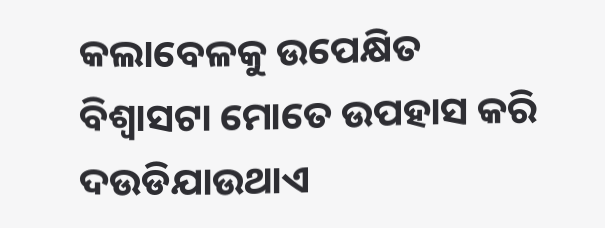କଲାବେଳକୁ ଉପେକ୍ଷିତ ବିଶ୍ବାସଟା ମୋତେ ଉପହାସ କରି ଦଉଡିଯାଉଥାଏ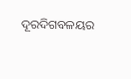ଦୂରଦିଗବଳୟର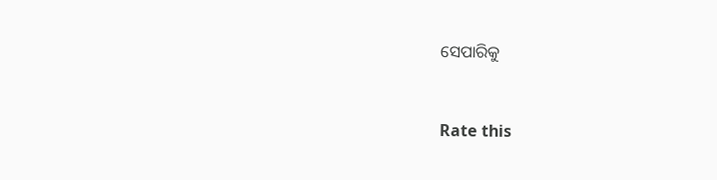ସେପାରିକୁ


Rate this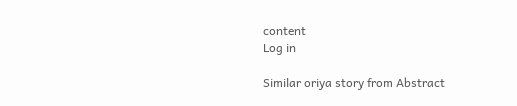content
Log in

Similar oriya story from Abstract